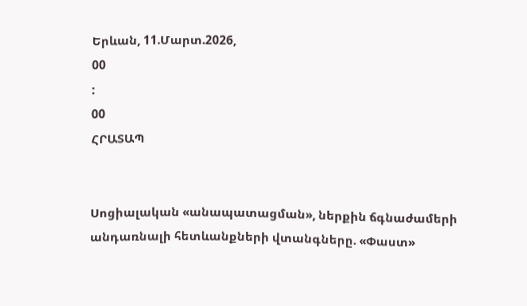Երևան, 11.Մարտ.2026,
00
:
00
ՀՐԱՏԱՊ


Սոցիալական «անապատացման», ներքին ճգնաժամերի անդառնալի հետևանքների վտանգները. «Փաստ»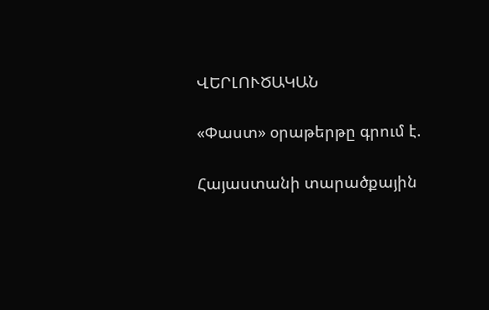ՎԵՐԼՈՒԾԱԿԱՆ

«Փաստ» օրաթերթը գրում է.

Հայաստանի տարածքային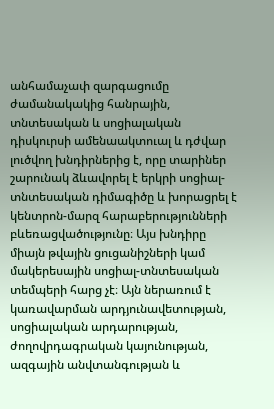անհամաչափ զարգացումը ժամանակակից հանրային, տնտեսական և սոցիալական դիսկուրսի ամենաակտուալ և դժվար լուծվող խնդիրներից է, որը տարիներ շարունակ ձևավորել է երկրի սոցիալ-տնտեսական դիմագիծը և խորացրել է կենտրոն-մարզ հարաբերությունների բևեռացվածությունը։ Այս խնդիրը միայն թվային ցուցանիշների կամ մակերեսային սոցիալ-տնտեսական տեմպերի հարց չէ։ Այն ներառում է կառավարման արդյունավետության, սոցիալական արդարության, ժողովրդագրական կայունության, ազգային անվտանգության և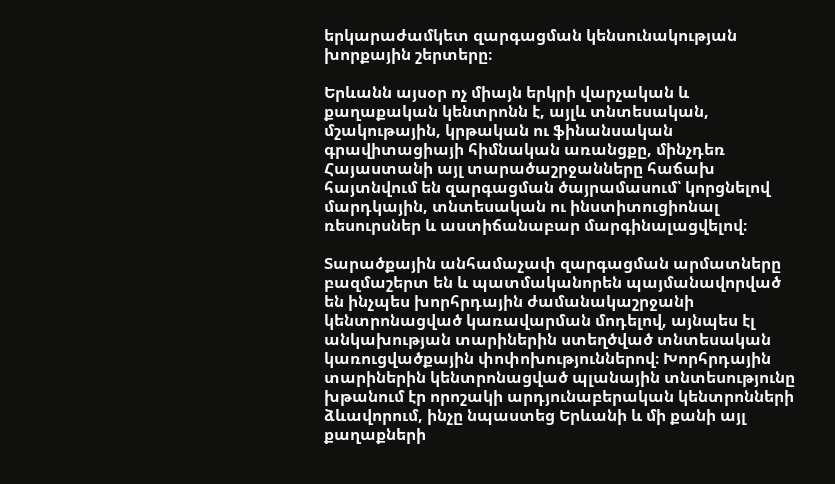երկարաժամկետ զարգացման կենսունակության խորքային շերտերը։

Երևանն այսօր ոչ միայն երկրի վարչական և քաղաքական կենտրոնն է, այլև տնտեսական, մշակութային, կրթական ու ֆինանսական գրավիտացիայի հիմնական առանցքը, մինչդեռ Հայաստանի այլ տարածաշրջանները հաճախ հայտնվում են զարգացման ծայրամասում՝ կորցնելով մարդկային, տնտեսական ու ինստիտուցիոնալ ռեսուրսներ և աստիճանաբար մարգինալացվելով։

Տարածքային անհամաչափ զարգացման արմատները բազմաշերտ են և պատմականորեն պայմանավորված են ինչպես խորհրդային ժամանակաշրջանի կենտրոնացված կառավարման մոդելով, այնպես էլ անկախության տարիներին ստեղծված տնտեսական կառուցվածքային փոփոխություններով։ Խորհրդային տարիներին կենտրոնացված պլանային տնտեսությունը խթանում էր որոշակի արդյունաբերական կենտրոնների ձևավորում, ինչը նպաստեց Երևանի և մի քանի այլ քաղաքների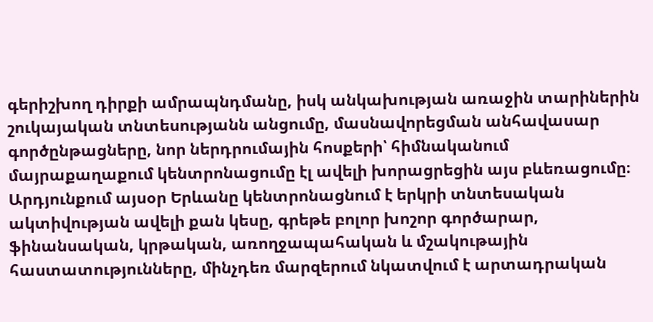գերիշխող դիրքի ամրապնդմանը, իսկ անկախության առաջին տարիներին շուկայական տնտեսությանն անցումը, մասնավորեցման անհավասար գործընթացները, նոր ներդրումային հոսքերի՝ հիմնականում մայրաքաղաքում կենտրոնացումը էլ ավելի խորացրեցին այս բևեռացումը։ Արդյունքում այսօր Երևանը կենտրոնացնում է երկրի տնտեսական ակտիվության ավելի քան կեսը, գրեթե բոլոր խոշոր գործարար, ֆինանսական, կրթական, առողջապահական և մշակութային հաստատությունները, մինչդեռ մարզերում նկատվում է արտադրական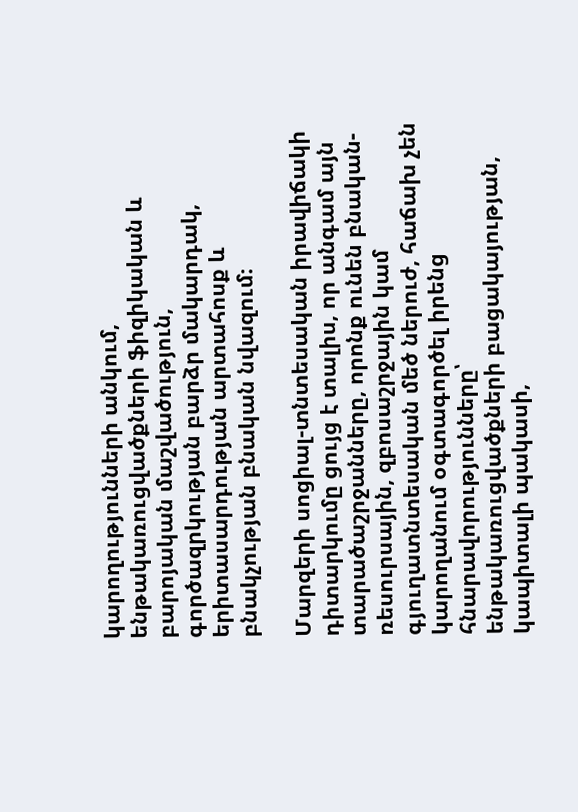կարողությունների անկում, ենթակառուցվածքների ֆիզիկական և բարոյական մաշվածություն, գործազրկության բարձր մակարդակ, երիտասարդության արտահոսք և բնակչության բնական նվազում։

Մարզերի սոցիալ-տնտեսական իրավիճակի դիտարկումը ցույց է տալիս, որ անգամ այն տարածաշրջանները, որոնք ունեն բնական-ռեսուրսային, զբոսաշրջային կամ գյուղատնտեսական մեծ ներուժ, հաճախ չեն կարողանում օգտագործել իրենց հնարավորությունները՝ ենթակառուցվածքների բացակայության, կապիտալի պակասի,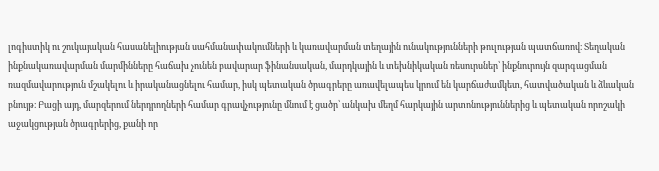լոգիստիկ ու շուկայական հասանելիության սահմանափակումների և կառավարման տեղային ունակությունների թուլության պատճառով։ Տեղական ինքնակառավարման մարմինները հաճախ չունեն բավարար ֆինանսական, մարդկային և տեխնիկական ռեսուրսներ՝ ինքնուրույն զարգացման ռազմավարություն մշակելու և իրականացնելու համար, իսկ պետական ծրագրերը առավելապես կրում են կարճաժամկետ, հատվածական և ձևական բնույթ։ Բացի այդ, մարզերում ներդրողների համար գրավչությունը մնում է ցածր՝ անկախ մեղմ հարկային արտոնություններից և պետական որոշակի աջակցության ծրագրերից, քանի որ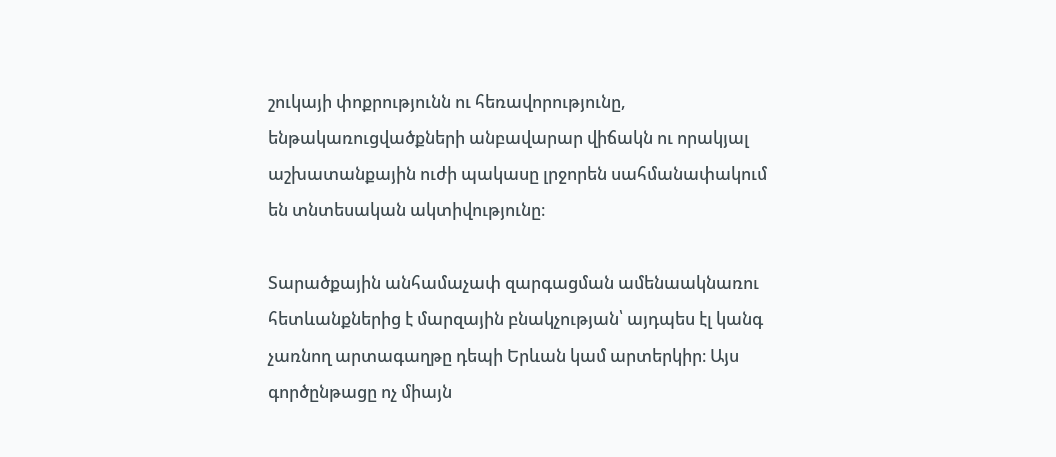շուկայի փոքրությունն ու հեռավորությունը, ենթակառուցվածքների անբավարար վիճակն ու որակյալ աշխատանքային ուժի պակասը լրջորեն սահմանափակում են տնտեսական ակտիվությունը։

Տարածքային անհամաչափ զարգացման ամենաակնառու հետևանքներից է մարզային բնակչության՝ այդպես էլ կանգ չառնող արտագաղթը դեպի Երևան կամ արտերկիր։ Այս գործընթացը ոչ միայն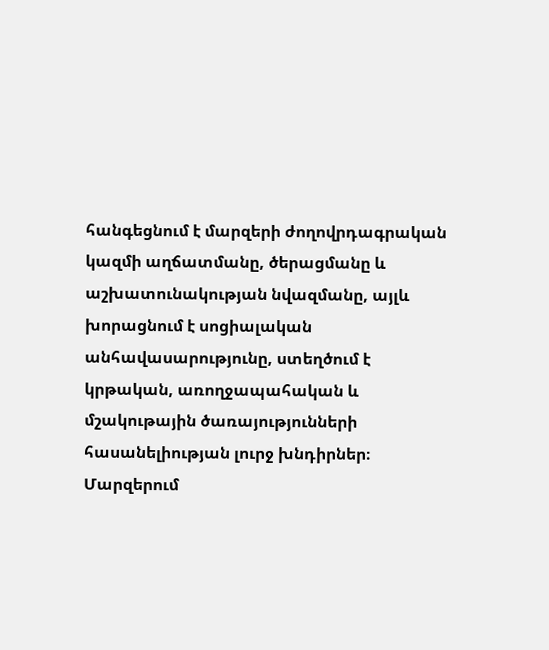հանգեցնում է մարզերի ժողովրդագրական կազմի աղճատմանը, ծերացմանը և աշխատունակության նվազմանը, այլև խորացնում է սոցիալական անհավասարությունը, ստեղծում է կրթական, առողջապահական և մշակութային ծառայությունների հասանելիության լուրջ խնդիրներ։ Մարզերում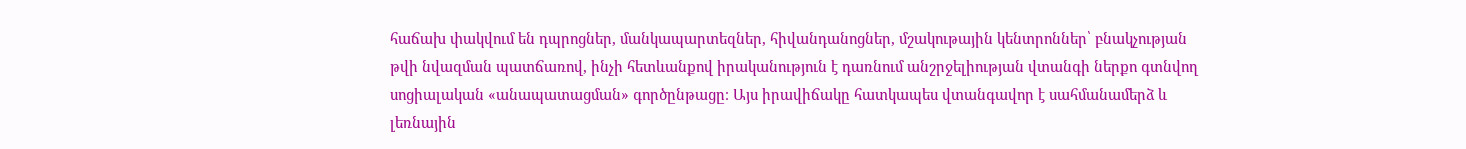հաճախ փակվում են դպրոցներ, մանկապարտեզներ, հիվանդանոցներ, մշակութային կենտրոններ՝ բնակչության թվի նվազման պատճառով, ինչի հետևանքով իրականություն է դառնում անշրջելիության վտանգի ներքո գտնվող սոցիալական «անապատացման» գործընթացը։ Այս իրավիճակը հատկապես վտանգավոր է սահմանամերձ և լեռնային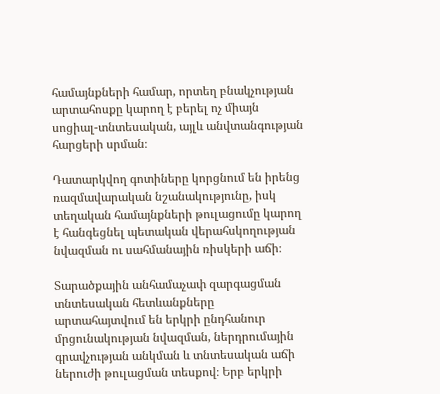համայնքների համար, որտեղ բնակչության արտահոսքը կարող է բերել ոչ միայն սոցիալ-տնտեսական, այլև անվտանգության հարցերի սրման։

Դատարկվող գոտիները կորցնում են իրենց ռազմավարական նշանակությունը, իսկ տեղական համայնքների թուլացումը կարող է հանգեցնել պետական վերահսկողության նվազման ու սահմանային ռիսկերի աճի։

Տարածքային անհամաչափ զարգացման տնտեսական հետևանքները արտահայտվում են երկրի ընդհանուր մրցունակության նվազման, ներդրումային գրավչության անկման և տնտեսական աճի ներուժի թուլացման տեսքով։ Երբ երկրի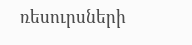ռեսուրսների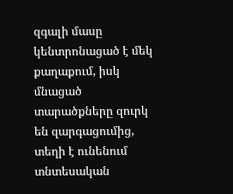զգալի մասը կենտրոնացած է մեկ քաղաքում, իսկ մնացած տարածքները զուրկ են զարգացումից, տեղի է ունենում տնտեսական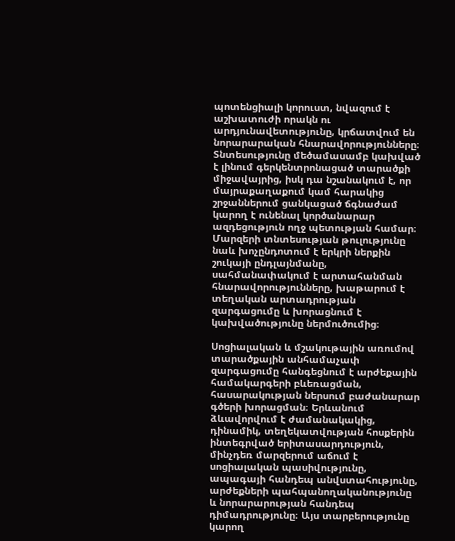պոտենցիալի կորուստ, նվազում է աշխատուժի որակն ու արդյունավետությունը, կրճատվում են նորարարական հնարավորությունները։ Տնտեսությունը մեծամասամբ կախված է լինում գերկենտրոնացած տարածքի միջավայրից, իսկ դա նշանակում է, որ մայրաքաղաքում կամ հարակից շրջաններում ցանկացած ճգնաժամ կարող է ունենալ կործանարար ազդեցություն ողջ պետության համար։ Մարզերի տնտեսության թուլությունը նաև խոչընդոտում է երկրի ներքին շուկայի ընդլայնմանը, սահմանափակում է արտահանման հնարավորությունները, խաթարում է տեղական արտադրության զարգացումը և խորացնում է կախվածությունը ներմուծումից։

Սոցիալական և մշակութային առումով տարածքային անհամաչափ զարգացումը հանգեցնում է արժեքային համակարգերի բևեռացման, հասարակության ներսում բաժանարար գծերի խորացման։ Երևանում ձևավորվում է ժամանակակից, դինամիկ, տեղեկատվության հոսքերին ինտեգրված երիտասարդություն, մինչդեռ մարզերում աճում է սոցիալական պասիվությունը, ապագայի հանդեպ անվստահությունը, արժեքների պահպանողականությունը և նորարարության հանդեպ դիմադրությունը։ Այս տարբերությունը կարող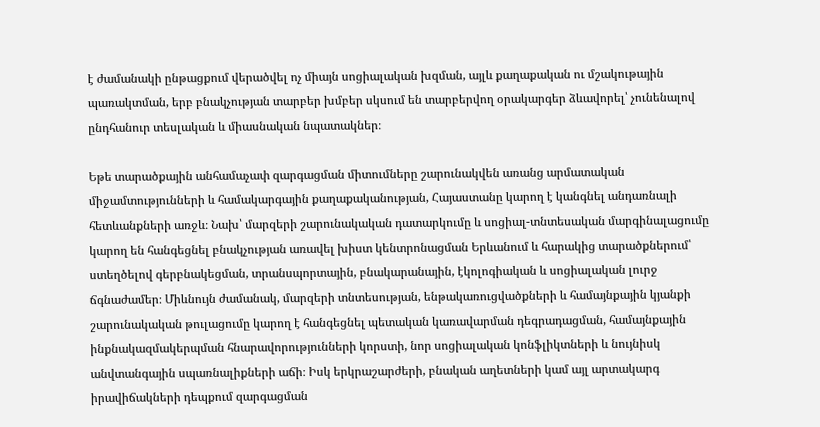է ժամանակի ընթացքում վերածվել ոչ միայն սոցիալական խզման, այլև քաղաքական ու մշակութային պառակտման, երբ բնակչության տարբեր խմբեր սկսում են տարբերվող օրակարգեր ձևավորել՝ չունենալով ընդհանուր տեսլական և միասնական նպատակներ։

Եթե տարածքային անհամաչափ զարգացման միտումները շարունակվեն առանց արմատական միջամտությունների և համակարգային քաղաքականության, Հայաստանը կարող է կանգնել անդառնալի հետևանքների առջև։ Նախ՝ մարզերի շարունակական դատարկումը և սոցիալ-տնտեսական մարգինալացումը կարող են հանգեցնել բնակչության առավել խիստ կենտրոնացման Երևանում և հարակից տարածքներում՝ ստեղծելով գերբնակեցման, տրանսպորտային, բնակարանային, էկոլոգիական և սոցիալական լուրջ ճգնաժամեր։ Միևնույն ժամանակ, մարզերի տնտեսության, ենթակառուցվածքների և համայնքային կյանքի շարունակական թուլացումը կարող է հանգեցնել պետական կառավարման դեգրադացման, համայնքային ինքնակազմակերպման հնարավորությունների կորստի, նոր սոցիալական կոնֆլիկտների և նույնիսկ անվտանգային սպառնալիքների աճի։ Իսկ երկրաշարժերի, բնական աղետների կամ այլ արտակարգ իրավիճակների դեպքում զարգացման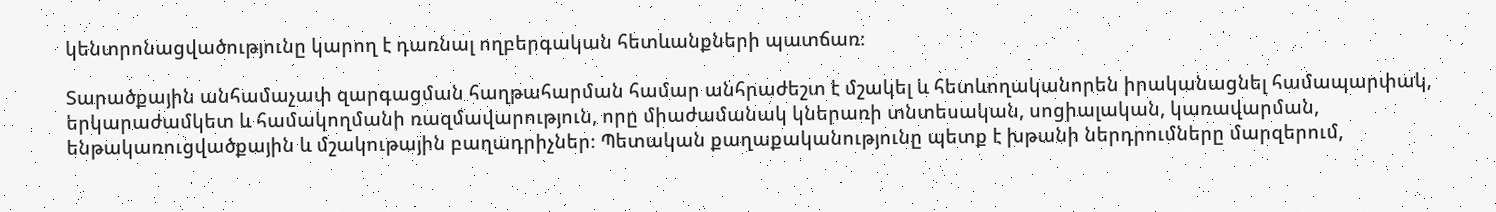կենտրոնացվածությունը կարող է դառնալ ողբերգական հետևանքների պատճառ։

Տարածքային անհամաչափ զարգացման հաղթահարման համար անհրաժեշտ է մշակել և հետևողականորեն իրականացնել համապարփակ, երկարաժամկետ և համակողմանի ռազմավարություն, որը միաժամանակ կներառի տնտեսական, սոցիալական, կառավարման, ենթակառուցվածքային և մշակութային բաղադրիչներ։ Պետական քաղաքականությունը պետք է խթանի ներդրումները մարզերում,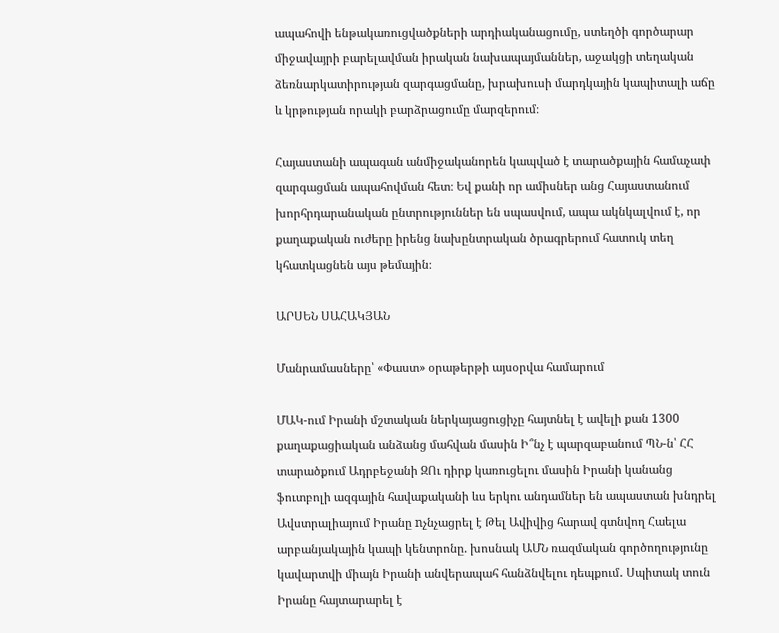ապահովի ենթակառուցվածքների արդիականացումը, ստեղծի գործարար միջավայրի բարելավման իրական նախապայմաններ, աջակցի տեղական ձեռնարկատիրության զարգացմանը, խրախուսի մարդկային կապիտալի աճը և կրթության որակի բարձրացումը մարզերում։

Հայաստանի ապագան անմիջականորեն կապված է տարածքային համաչափ զարգացման ապահովման հետ։ Եվ քանի որ ամիսներ անց Հայաստանում խորհրդարանական ընտրություններ են սպասվում, ապա ակնկալվում է, որ քաղաքական ուժերը իրենց նախընտրական ծրագրերում հատուկ տեղ կհատկացնեն այս թեմային։

ԱՐՍԵՆ ՍԱՀԱԿՅԱՆ

Մանրամասները՝ «Փաստ» օրաթերթի այսօրվա համարում

ՄԱԿ-ում Իրանի մշտական ներկայացուցիչը հայտնել է ավելի քան 1300 քաղաքացիական անձանց մահվան մասին Ի՞նչ է պարզաբանում ՊՆ-ն՝ ՀՀ տարածքում Ադրբեջանի ԶՈւ դիրք կառուցելու մասին Իրանի կանանց ֆուտբոլի ազգային հավաքականի ևս երկու անդամներ են ապաստան խնդրել Ավստրալիայում Իրանը nչնչացրել է Թել Ավիվից հարավ գտնվող Հաելա արբանյակային կապի կենտրոնը. խոսնակ ԱՄՆ ռազմական գործողությունը կավարտվի միայն Իրանի անվերապահ հանձնվելու դեպքում․ Սպիտակ տուն Իրանը հայտարարել է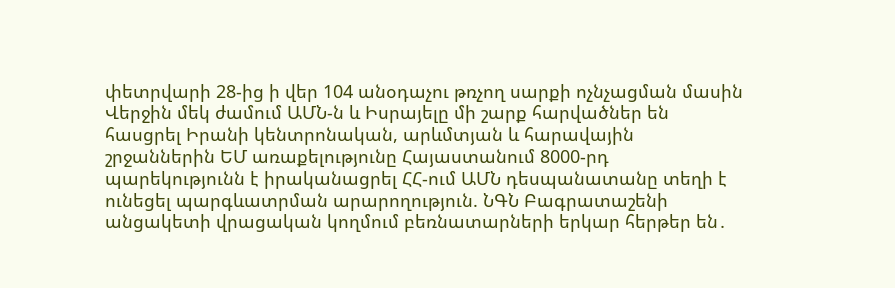փետրվարի 28-ից ի վեր 104 անօդաչու թռչող սարքի ոչնչացման մասին Վերջին մեկ ժամում ԱՄՆ-ն և Իսրայելը մի շարք հարվածներ են հասցրել Իրանի կենտրոնական, արևմտյան և հարավային շրջաններին ԵՄ առաքելությունը Հայաստանում 8000-րդ պարեկությունն է իրականացրել ՀՀ-ում ԱՄՆ դեսպանատանը տեղի է ունեցել պարգևատրման արարողություն. ՆԳՆ Բագրատաշենի անցակետի վրացական կողմում բեռնատարների երկար հերթեր են․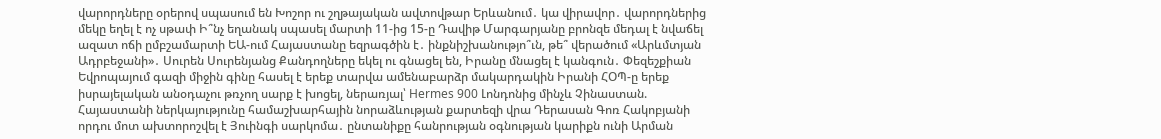վարորդները օրերով սպասում են Խոշոր ու շղթայական ավտովթար Երևանում․ կա վիրավոր․ վարորդներից մեկը եղել է ոչ սթափ Ի՞նչ եղանակ սպասել մարտի 11-ից 15-ը Դավիթ Մարգարյանը բրոնզե մեդալ է նվաճել ազատ ոճի ըմբշամարտի ԵԱ-ում Հայաստանը եզրագծին է․ ինքնիշխանությո՞ւն, թե՞ վերածում «Արևմտյան Ադրբեջանի»․ Սուրեն Սուրենյանց Քանդողները եկել ու գնացել են, Իրանը մնացել է կանգուն․ Փեզեշքիան Եվրոպայում գազի միջին գինը հասել է երեք տարվա ամենաբարձր մակարդակին Իրանի ՀՕՊ-ը երեք իսրայելական անօդաչու թռչող սարք է խոցել, ներառյալ՝ Hermes 900 Լոնդոնից մինչև Չինաստան. Հայաստանի ներկայությունը համաշխարհային նորաձևության քարտեզի վրա Դերասան Գոռ Հակոբյանի որդու մոտ ախտորոշվել է Յուինգի սարկոմա․ ընտանիքը հանրության օգնության կարիքն ունի Արման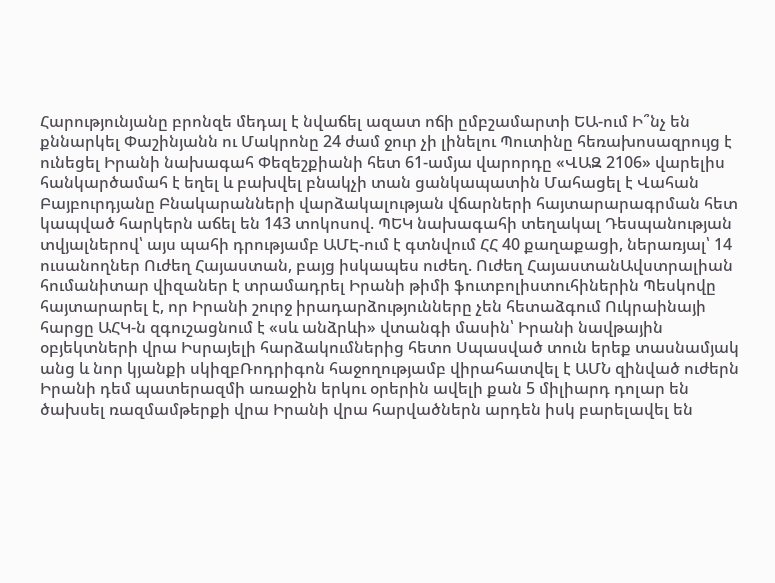Հարությունյանը բրոնզե մեդալ է նվաճել ազատ ոճի ըմբշամարտի ԵԱ-ում Ի՞նչ են քննարկել Փաշինյանն ու Մակրոնը 24 ժամ ջուր չի լինելու Պուտինը հեռախոսազրույց է ունեցել Իրանի նախագահ Փեզեշքիանի հետ 61-ամյա վարորդը «ՎԱԶ 2106» վարելիս հանկարծամահ է եղել և բախվել բնակչի տան ցանկապատին Մահացել է Վահան Բայբուրդյանը Բնակարանների վարձակալության վճարների հայտարարագրման հետ կապված հարկերն աճել են 143 տոկոսով. ՊԵԿ նախագահի տեղակալ Դեսպանության տվյալներով՝ այս պահի դրությամբ ԱՄԷ-ում է գտնվում ՀՀ 40 քաղաքացի, ներառյալ՝ 14 ուսանողներ Ուժեղ Հայաստան, բայց իսկապես ուժեղ. Ուժեղ ՀայաստանԱվստրալիան հումանիտար վիզաներ է տրամադրել Իրանի թիմի ֆուտբոլիստուհիներին Պեսկովը հայտարարել է, որ Իրանի շուրջ իրադարձությունները չեն հետաձգում Ուկրաինայի հարցը ԱՀԿ-ն զգուշացնում է «սև անձրևի» վտանգի մասին՝ Իրանի նավթային օբյեկտների վրա Իսրայելի հարձակումներից հետո Սպասված տուն երեք տասնամյակ անց և նոր կյանքի սկիզբՌոդրիգոն հաջողությամբ վիրահատվել է ԱՄՆ զինված ուժերն Իրանի դեմ պատերազմի առաջին երկու օրերին ավելի քան 5 միլիարդ դոլար են ծախսել ռազմամթերքի վրա Իրանի վրա հարվածներն արդեն իսկ բարելավել են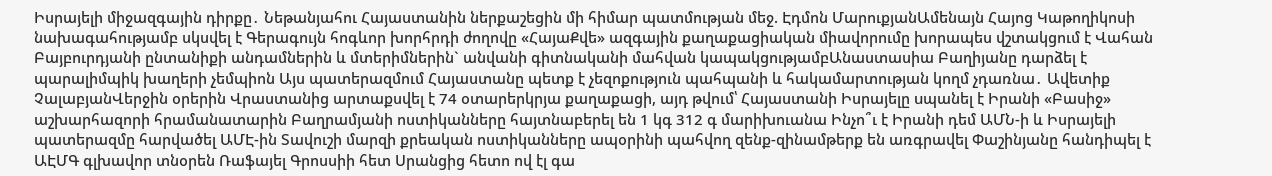Իսրայելի միջազգային դիրքը․ Նեթանյահու Հայաստանին ներքաշեցին մի հիմար պատմության մեջ. Էդմոն ՄարուքյանԱմենայն Հայոց Կաթողիկոսի նախագահությամբ սկսվել է Գերագույն հոգևոր խորհրդի ժողովը «ՀայաՔվե» ազգային քաղաքացիական միավորումը խորապես վշտակցում է Վահան Բայբուրդյանի ընտանիքի անդամներին և մտերիմներին` անվանի գիտնականի մահվան կապակցությամբԱնաստասիա Բաղիյանը դարձել է պարալիմպիկ խաղերի չեմպիոն Այս պատերազմում Հայաստանը պետք է չեզոքություն պահպանի և հակամարտության կողմ չդառնա․ Ավետիք ՉալաբյանՎերջին օրերին Վրաստանից արտաքսվել է 74 օտարերկրյա քաղաքացի, այդ թվում՝ Հայաստանի Իսրայելը uպանել է Իրանի «Բասիջ» աշխարհազորի հրամանատարին Բաղրամյանի ոստիկանները հայտնաբերել են 1 կգ 312 գ մարիխուանա Ինչո՞ւ է Իրանի դեմ ԱՄՆ-ի և Իսրայելի պատերազմը հարվածել ԱՄԷ-ին Տավուշի մարզի քրեական ոստիկանները ապօրինի պահվող զենք-զինամթերք են առգրավել Փաշինյանը հանդիպել է ԱԷՄԳ գլխավոր տնօրեն Ռաֆայել Գրոսսիի հետ Սրանցից հետո ով էլ գա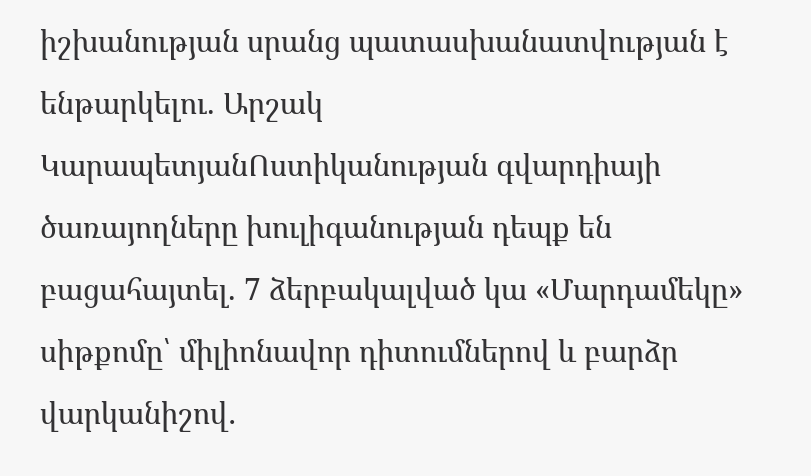իշխանության սրանց պատասխանատվության է ենթարկելու. Արշակ ԿարապետյանՈստիկանության գվարդիայի ծառայողները խուլիգանության դեպք են բացահայտել. 7 ձերբակալված կա «Մարդամեկը» սիթքոմը՝ միլիոնավոր դիտումներով և բարձր վարկանիշով․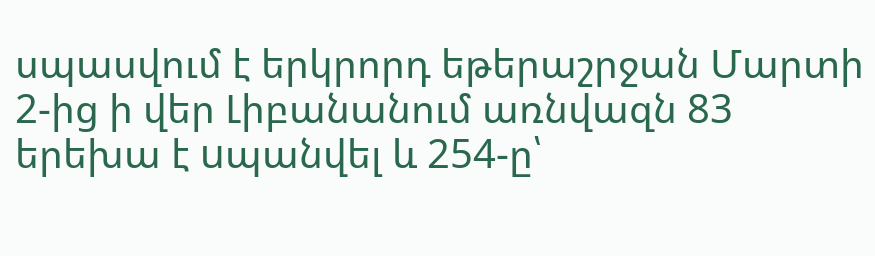սպասվում է երկրորդ եթերաշրջան Մարտի 2-ից ի վեր Լիբանանում առնվազն 83 երեխա է uպանվել և 254-ը՝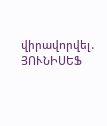վիրավnրվել․ ՅՈՒՆԻՍԵՖ